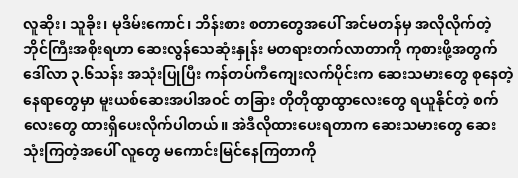လူဆိုး၊ သူခိုး၊ မုဒိမ်းကောင်၊ ဘိန်းစား စတာတွေအပေါ် အင်မတန်မှ အလိုလိုက်တဲ့ ဘိုင်ကြီးအစိုးရဟာ ဆေးလွန်သေဆုံးနှုန်း မတရားတက်လာတာကို ကုစားဖို့အတွက် ဒေါ်လာ ၃.၆သန်း အသုံးပြုပြီး ကန်တပ်ကီကျေးလက်ပိုင်းက ဆေးသမားတွေ စုနေတဲ့ နေရာတွေမှာ မူးယစ်ဆေးအပါအဝင် တခြား တိုတိုထွာထွာလေးတွေ ရယူနိုင်တဲ့ စက်လေးတွေ ထားရှိပေးလိုက်ပါတယ်။ အဲဒီလိုထားပေးရတာက ဆေးသမားတွေ ဆေးသုံးကြတဲ့အပေါ် လူတွေ မကောင်းမြင်နေကြတာကို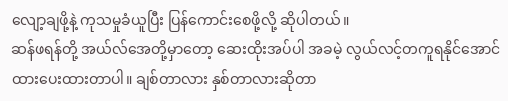လျော့ချဖို့နဲ့ ကုသမှုခံယူပြီး ပြန်ကောင်းစေဖို့လို့ ဆိုပါတယ်။
ဆန်ဖရန်တို့ အယ်လ်အေတို့မှာတော့ ဆေးထိုးအပ်ပါ အခမဲ့ လွယ်လင့်တကူရနိုင်အောင် ထားပေးထားတာပါ။ ချစ်တာလား နှစ်တာလားဆိုတာ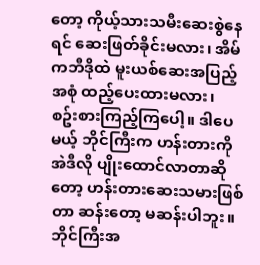တော့ ကိုယ့်သားသမီးဆေးစွဲနေရင် ဆေးဖြတ်ခိုင်းမလား၊ အိမ်ကဘီဒိုထဲ မူးယစ်ဆေးအပြည့်အစုံ ထည့်ပေးထားမလား၊ စဥ်းစားကြည့်ကြပေါ့။ ဒါပေမယ့် ဘိုင်ကြီးက ဟန်းတားကို အဲဒီလို ပျိုးထောင်လာတာဆိုတော့ ဟန်းတားဆေးသမားဖြစ်တာ ဆန်းတော့ မဆန်းပါဘူး။
ဘိုင်ကြီးအ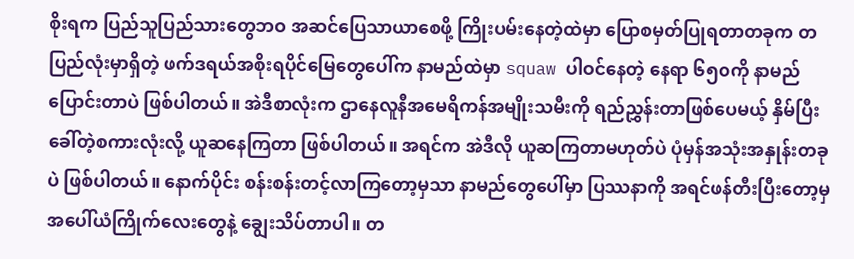စိုးရက ပြည်သူပြည်သားတွေဘဝ အဆင်ပြေသာယာစေဖို့ ကြိုးပမ်းနေတဲ့ထဲမှာ ပြောစမှတ်ပြုရတာတခုက တပြည်လုံးမှာရှိတဲ့ ဖက်ဒရယ်အစိုးရပိုင်မြေတွေပေါ်က နာမည်ထဲမှာ squaw ပါဝင်နေတဲ့ နေရာ ၆၅၀ကို နာမည်ပြောင်းတာပဲ ဖြစ်ပါတယ်။ အဲဒီစာလုံးက ဌာနေလူနီအမေရိကန်အမျိုးသမီးကို ရည်ညွှန်းတာဖြစ်ပေမယ့် နှိမ်ပြီးခေါ်တဲ့စကားလုံးလို့ ယူဆနေကြတာ ဖြစ်ပါတယ်။ အရင်က အဲဒီလို ယူဆကြတာမဟုတ်ပဲ ပုံမှန်အသုံးအနှုန်းတခုပဲ ဖြစ်ပါတယ်။ နောက်ပိုင်း စန်းစန်းတင့်လာကြတော့မှသာ နာမည်တွေပေါ်မှာ ပြဿနာကို အရင်ဖန်တီးပြီးတော့မှ အပေါ်ယံကြိုက်လေးတွေနဲ့ ချွေးသိပ်တာပါ။ တ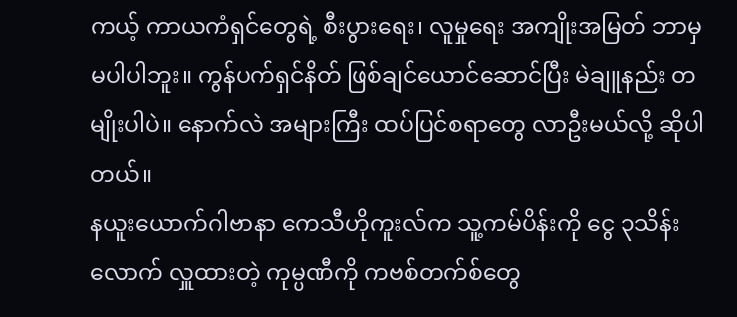ကယ့် ကာယကံရှင်တွေရဲ့ စီးပွားရေး၊ လူမှုရေး အကျိုးအမြတ် ဘာမှ မပါပါဘူး။ ကွန်ပက်ရှင်နိတ် ဖြစ်ချင်ယောင်ဆောင်ပြီး မဲချူနည်း တမျိုးပါပဲ။ နောက်လဲ အများကြီး ထပ်ပြင်စရာတွေ လာဦးမယ်လို့ ဆိုပါတယ်။
နယူးယောက်ဂါဗာနာ ကေသီဟိုကူးလ်က သူ့ကမ်ပိန်းကို ငွေ ၃သိန်းလောက် လှူထားတဲ့ ကုမ္ပဏီကို ကဗစ်တက်စ်တွေ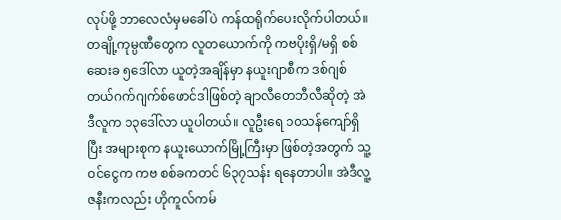လုပ်ဖို့ ဘာလေလံမှမခေါ်ပဲ ကန်ထရိုက်ပေးလိုက်ပါတယ်။ တချို့ကုမ္ပဏီတွေက လူတယောက်ကို ကဗပိုးရှိ/မရှိ စစ်ဆေးခ ၅ဒေါ်လာ ယူတဲ့အချိန်မှာ နယူးဂျာစီက ဒစ်ဂျစ်တယ်ဂက်ဂျက်စ်ဖောင်ဒါဖြစ်တဲ့ ချာလီတေဘီလီဆိုတဲ့ အဲဒီလူက ၁၃ဒေါ်လာ ယူပါတယ်။ လူဦးရေ ၁၀သန်ကျော်ရှိပြီး အများစုက နယူးယောက်မြို့ကြီးမှာ ဖြစ်တဲ့အတွက် သူ့ဝင်ငွေက ကဗ စစ်ခကတင် ၆၃၇သန်း ရနေတာပါ။ အဲဒီလူ့ဇနီးကလည်း ဟိုကူလ်ကမ်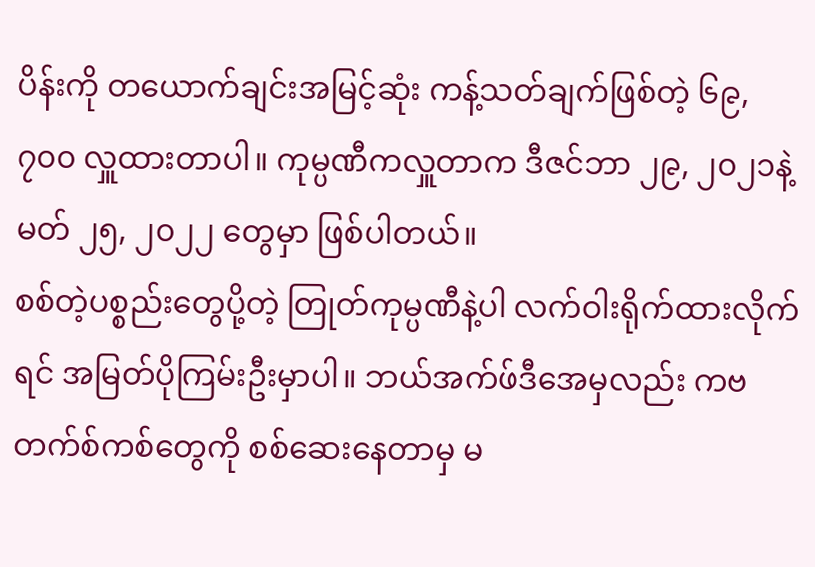ပိန်းကို တယောက်ချင်းအမြင့်ဆုံး ကန့်သတ်ချက်ဖြစ်တဲ့ ၆၉,၇၀၀ လှူထားတာပါ။ ကုမ္ပဏီကလှူတာက ဒီဇင်ဘာ ၂၉, ၂၀၂၁နဲ့ မတ် ၂၅, ၂၀၂၂ တွေမှာ ဖြစ်ပါတယ်။
စစ်တဲ့ပစ္စည်းတွေပို့တဲ့ တြုတ်ကုမ္ပဏီနဲ့ပါ လက်ဝါးရိုက်ထားလိုက်ရင် အမြတ်ပိုကြမ်းဦးမှာပါ။ ဘယ်အက်ဖ်ဒီအေမှလည်း ကဗတက်စ်ကစ်တွေကို စစ်ဆေးနေတာမှ မ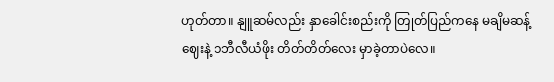ဟုတ်တာ။ နျူဆမ်လည်း နှာခေါင်းစည်းကို တြုတ်ပြည်ကနေ မချိမဆန့်ဈေးနဲ့ ၁ဘီလီယံဖိုး တိတ်တိတ်လေး မှာခဲ့တာပဲလေ။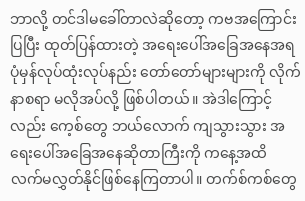ဘာလို့ တင်ဒါမခေါ်တာလဲဆိုတော့ ကဗအကြောင်းပြပြီး ထုတ်ပြန်ထားတဲ့ အရေးပေါ်အခြေအနေအရ ပုံမှန်လုပ်ထုံးလုပ်နည်း တော်တော်များများကို လိုက်နာစရာ မလိုအပ်လို့ ဖြစ်ပါတယ်။ အဲဒါကြောင့်လည်း ကေ့စ်တွေ ဘယ်လောက် ကျသွားသွား အရေးပေါ်အခြေအနေဆိုတာကြီးကို ကနေ့အထိ လက်မလွှတ်နိုင်ဖြစ်နေကြတာပါ။ တက်စ်ကစ်တွေ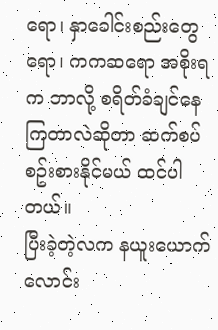ရော၊ နှာခေါင်းစည်းတွေရော၊ ကကဆရော အစိုးရက ဘာလို့ စရိတ်ခံချင်နေကြတာလဲဆိုတာ ဆက်စပ်စဥ်းစားနိုင်မယ် ထင်ပါတယ်။
ပြီးခဲ့တဲ့လက နယူးယောက် လောင်း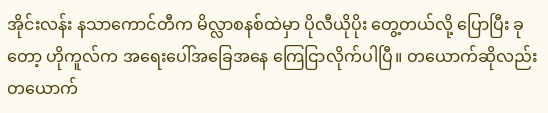အိုင်းလန်း နသာကောင်တီက မိလ္လာစနစ်ထဲမှာ ပိုလီယိုပိုး တွေ့တယ်လို့ ပြောပြီး ခုတော့ ဟိုကူလ်က အရေးပေါ်အခြေအနေ ကြေငြာလိုက်ပါပြီ။ တယောက်ဆိုလည်း တယောက်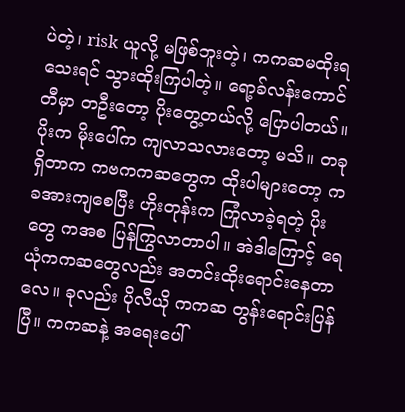ပဲတဲ့၊ risk ယူလို့ မဖြစ်ဘူးတဲ့၊ ကကဆမထိုးရသေးရင် သွားထိုးကြပါတဲ့။ ရော့ခ်လန်းကောင်တီမှာ တဦးတော့ ပိုးတွေ့တယ်လို့ ပြောပါတယ်။ ပိုးက မိုးပေါ်က ကျလာသလားတော့ မသိ။ တခုရှိတာက ကဗကကဆတွေက ထိုးပါများတော့ ကခအားကျစေပြီး ဟိုးတုန်းက ကြုံလာခဲ့ရတဲ့ ပိုးတွေ ကအစ ပြန်ကြွလာတာပါ။ အဲဒါကြောင့် ရေယုံကကဆတွေလည်း အတင်းထိုးရောင်းနေတာလေ။ ခုလည်း ပိုလီယို ကကဆ တွန်းရောင်းပြန်ပြီ။ ကကဆနဲ့ အရေးပေါ်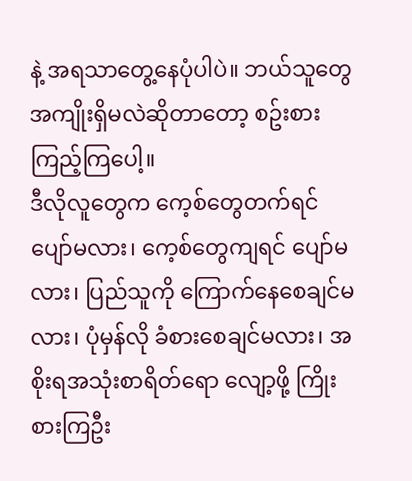နဲ့ အရသာတွေ့နေပုံပါပဲ။ ဘယ်သူတွေ အကျိုးရှိမလဲဆိုတာတော့ စဥ်းစားကြည့်ကြပေါ့။
ဒီလိုလူတွေက ကေ့စ်တွေတက်ရင် ပျော်မလား၊ ကေ့စ်တွေကျရင် ပျော်မလား၊ ပြည်သူကို ကြောက်နေစေချင်မလား၊ ပုံမှန်လို ခံစားစေချင်မလား၊ အစိုးရအသုံးစာရိတ်ရော လျော့ဖို့ ကြိုးစားကြဦး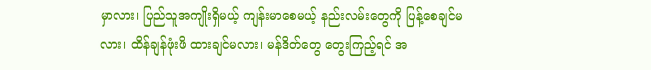မှာလား၊ ပြည်သူအကျိုးရှိမယ့် ကျန်းမာစေမယ့် နည်းလမ်းတွေကို ပြန့်စေချင်မလား၊ ထိန်ချန်ဖုံးဖိ ထားချင်မလား၊ မန်ဒိတ်တွေ တွေးကြည့်ရင် အ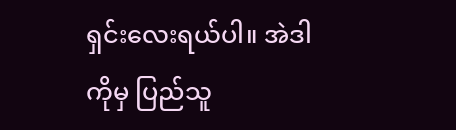ရှင်းလေးရယ်ပါ။ အဲဒါကိုမှ ပြည်သူ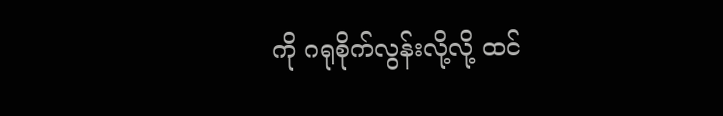ကို ဂရုစိုက်လွန်းလို့လို့ ထင်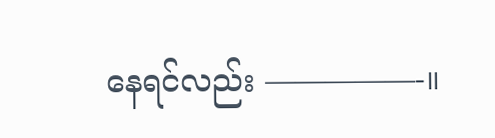နေရင်လည်း —————-။